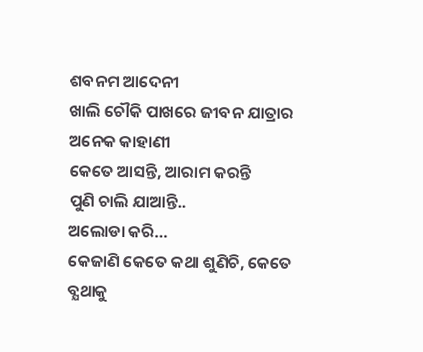ଶବନମ ଆଦେନୀ
ଖାଲି ଚୌକି ପାଖରେ ଜୀବନ ଯାତ୍ରାର ଅନେକ କାହାଣୀ
କେତେ ଆସନ୍ତି, ଆରାମ କରନ୍ତି
ପୁଣି ଚାଲି ଯାଆନ୍ତି..
ଅଲୋଡା କରି…
କେଜାଣି କେତେ କଥା ଶୁଣିଚି, କେତେ ବ୍ଯଥାକୁ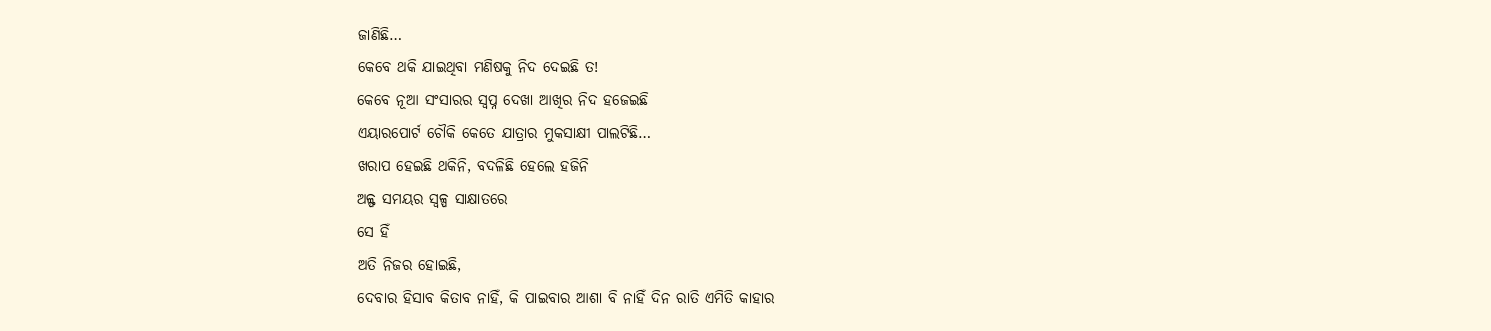ଜାଣିଛି…
କେବେ ଥକି ଯାଇଥିବା ମଣିଷକୁ ନିଦ ଦେଇଛି ତ!
କେବେ ନୂଆ ସଂସାରର ସ୍ବପ୍ନ ଦେଖା ଆଖିର ନିଦ ହଜେଇଛି
ଏୟାରପୋର୍ଟ ଚୌକି କେତେ ଯାତ୍ରାର ମୁକସାକ୍ଷୀ ପାଲଟିଛି…
ଖରାପ ହେଇଛି ଥକିନି, ବଦଳିଛି ହେଲେ ହଜିନି
ଅଳ୍ଫ ସମୟର ସ୍ବଳ୍ପ ସାକ୍ଷାତରେ
ସେ ହିଁ
ଅତି ନିଜର ହୋଇଛି,
ଦେବାର ହିସାବ କିତାବ ନାହିଁ, କି ପାଇବାର ଆଶା ବି ନାହିଁ ଦିନ ରାତି ଏମିତି କାହାର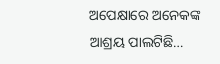ଅପେକ୍ଷାରେ ଅନେକଙ୍କ
ଆଶ୍ରୟ ପାଲଟିଛି…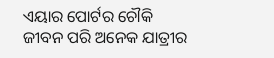ଏୟାର ପୋର୍ଟର ଚୌକି
ଜୀବନ ପରି ଅନେକ ଯାତ୍ରୀର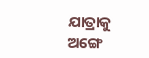ଯାତ୍ରାକୁ
ଅଙ୍ଗେ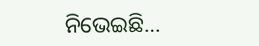ନିଭେଇଛି…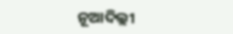ନୂଆଦିଲ୍ଲୀ